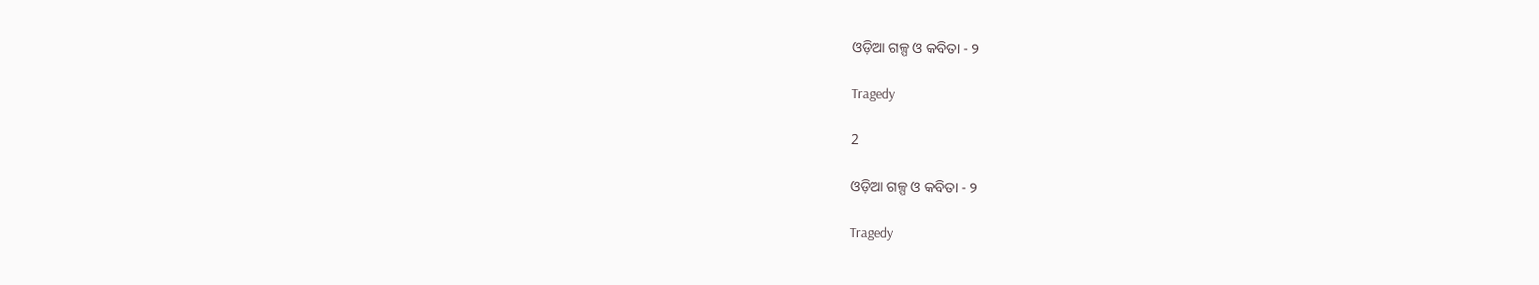ଓଡ଼ିଆ ଗଳ୍ପ ଓ କବିତା - ୨

Tragedy

2

ଓଡ଼ିଆ ଗଳ୍ପ ଓ କବିତା - ୨

Tragedy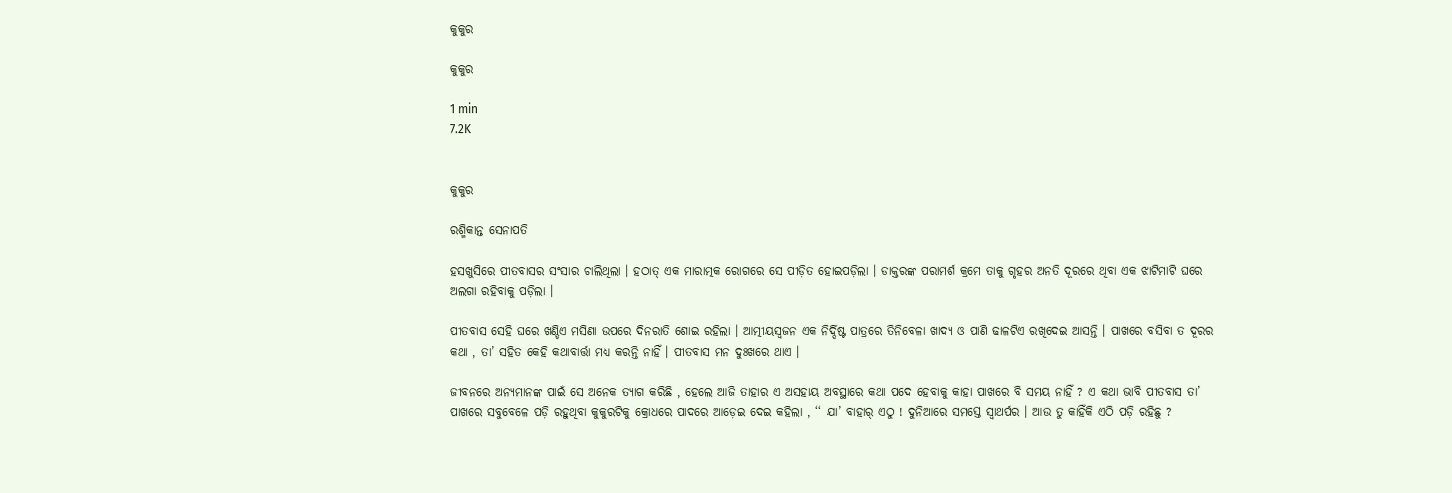କୁକୁର

କୁକୁର

1 min
7.2K


କୁକୁର

ରଶ୍ମିକାନ୍ତ ସେନାପତି

ହସଖୁସିରେ ପୀତବାସର ସଂସାର ଚାଲିଥିଲା । ହଠାତ୍‌ ଏକ ମାରାତ୍ମକ ରୋଗରେ ସେ ପୀଡ଼ିତ ହୋଇପଡ଼ିଲା । ଡାକ୍ତରଙ୍କ ପରାମର୍ଶ କ୍ରମେ ତାକୁ ଗୃହର ଅନତି ଦୂରରେ ଥିବା ଏକ ଝାଟିମାଟି ଘରେ ଅଲଗା ରହିବାକୁ ପଡ଼ିଲା ।

ପୀତବାସ ସେହି ଘରେ ଖଣ୍ଡିଏ ମସିଣା ଉପରେ ଦିନରାତି ଶୋଇ ରହିଲା । ଆତ୍ମୀୟସ୍ୱଜନ ଏକ ନିର୍ଦ୍ଦିଷ୍ଟ ପାତ୍ରରେ ତିନିବେଳା ଖାଦ୍ୟ ଓ ପାଣି ଢାଳଟିଏ ରଖିଦେଇ ଆସନ୍ତି । ପାଖରେ ବସିବା ତ ଦୂରର କଥା , ତା’ ସହିତ କେହି କଥାବାର୍ତ୍ତା ମଧ୍ୟ କରନ୍ତି ନାହିଁ । ପୀତବାସ ମନ ଦୁଃଖରେ ଥାଏ ।

ଜୀବନରେ ଅନ୍ୟମାନଙ୍କ ପାଇଁ ସେ ଅନେକ ତ୍ୟାଗ କରିଛି , ହେଲେ ଆଜି ତାହାର ଏ ଅସହାୟ ଅବସ୍ଥାରେ କଥା ପଦେ ହେବାକୁ କାହା ପାଖରେ ବି ସମୟ ନାହିଁ ? ଏ କଥା ଭାବି ପୀତବାସ ତା’ ପାଖରେ ସବୁବେଳେ ପଡ଼ି ରହୁଥିବା କୁକୁରଟିକୁ କ୍ରୋଧରେ ପାଦରେ ଆଡ଼େଇ ଦେଇ କହିଲା , ‘‘ ଯା’ ବାହାର୍‌ ଏଠୁ ! ଦୁନିଆରେ ସମସ୍ତେ ସ୍ୱାଥର୍ପର । ଆଉ ତୁ କାହିଁକି ଏଠି ପଡ଼ି ରହିଛୁ ?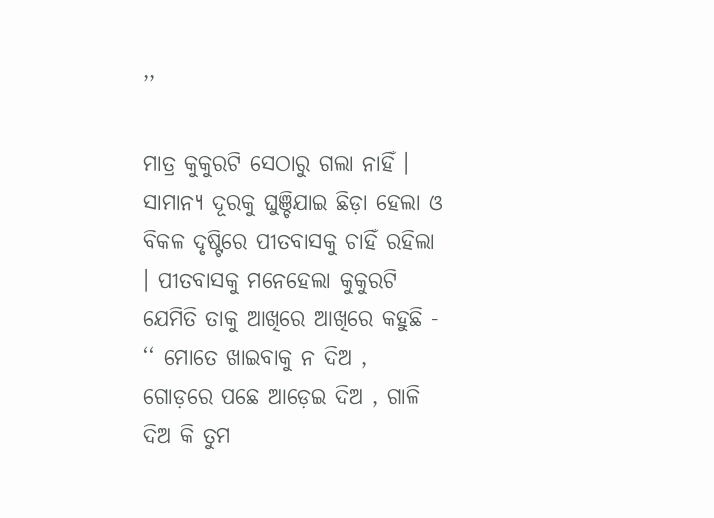’’

ମାତ୍ର କୁକୁରଟି ସେଠାରୁ ଗଲା ନାହିଁ । ସାମାନ୍ୟ ଦୂରକୁ ଘୁଞ୍ଚିଯାଇ ଛିଡ଼ା ହେଲା ଓ ବିକଳ ଦୃଷ୍ଟିରେ ପୀତବାସକୁ ଚାହିଁ ରହିଲା । ପୀତବାସକୁ ମନେହେଲା କୁକୁରଟି ଯେମିତି ତାକୁ ଆଖିରେ ଆଖିରେ କହୁଛି - ‘‘ ମୋତେ ଖାଇବାକୁ ନ ଦିଅ , ଗୋଡ଼ରେ ପଛେ ଆଡ଼େଇ ଦିଅ , ଗାଳି ଦିଅ କି ତୁମ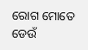ରୋଗ ମୋତେ ଡେଉଁ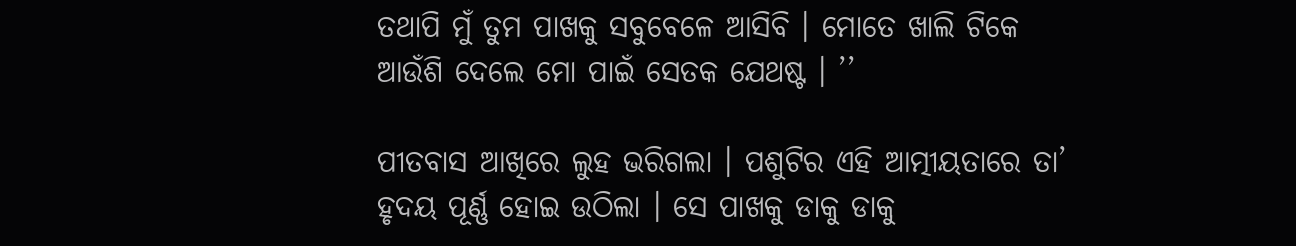ତଥାପି ମୁଁ ତୁମ ପାଖକୁ ସବୁବେଳେ ଆସିବି । ମୋତେ ଖାଲି ଟିକେ ଆଉଁଶି ଦେଲେ ମୋ ପାଇଁ ସେତକ ଯେଥଷ୍ଟ । ’’

ପୀତବାସ ଆଖିରେ ଲୁହ ଭରିଗଲା । ପଶୁଟିର ଏହି ଆତ୍ମୀୟତାରେ ତା’ ହୃଦୟ ପୂର୍ଣ୍ଣ ହୋଇ ଉଠିଲା । ସେ ପାଖକୁ ଡାକୁ ଡାକୁ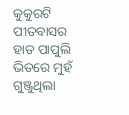କୁକୁରଟି ପୀତବାସର ହାତ ପାପୁଲି ଭିତରେ ମୁହଁ ଗୁଞ୍ଜୁଥିଲା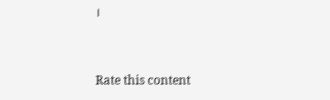।


Rate this content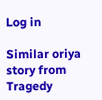Log in

Similar oriya story from Tragedy